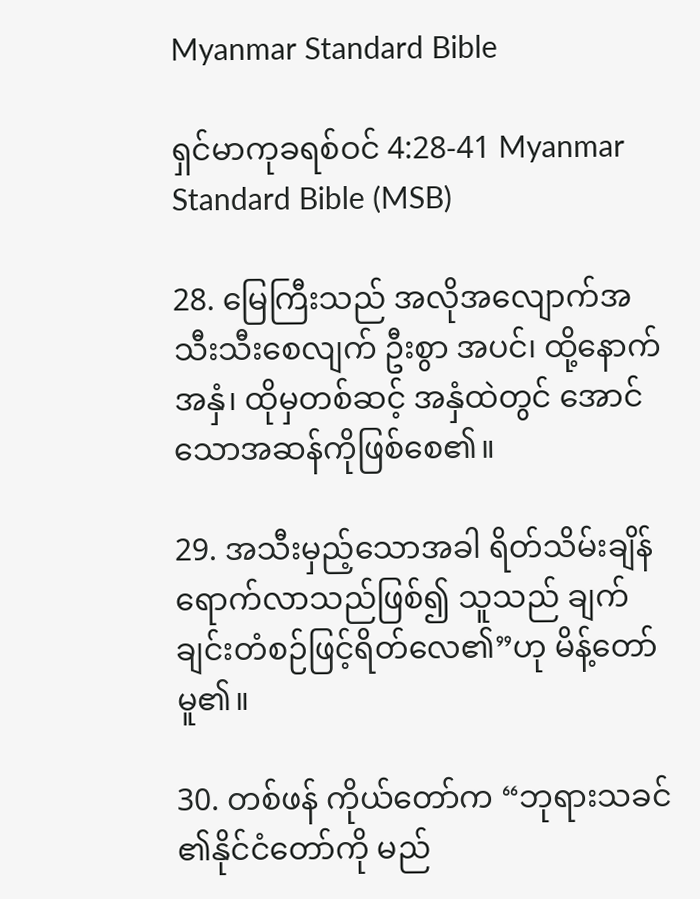Myanmar Standard Bible

ရှင်မာကုခရစ်ဝင် 4:28-41 Myanmar Standard Bible (MSB)

28. မြေကြီးသည် အလိုအလျောက်အသီးသီးစေလျက် ဦးစွာ အပင်၊ ထို့နောက် အနှံ၊ ထိုမှတစ်ဆင့် အနှံထဲတွင် အောင်သောအဆန်ကိုဖြစ်စေ၏။

29. အသီးမှည့်သောအခါ ရိတ်သိမ်းချိန်ရောက်လာသည်ဖြစ်၍ သူသည် ချက်ချင်းတံစဉ်ဖြင့်ရိတ်လေ၏”ဟု မိန့်တော်မူ၏။

30. တစ်ဖန် ကိုယ်တော်က “ဘုရားသခင်၏နိုင်ငံတော်ကို မည်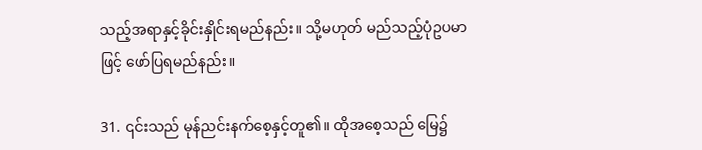သည့်အရာနှင့်ခိုင်းနှိုင်းရမည်နည်း။ သို့မဟုတ် မည်သည့်ပုံဥပမာဖြင့် ဖော်ပြရမည်နည်း။

31. ၎င်းသည် မုန်ညင်းနက်စေ့နှင့်တူ၏။ ထိုအစေ့သည် မြေ၌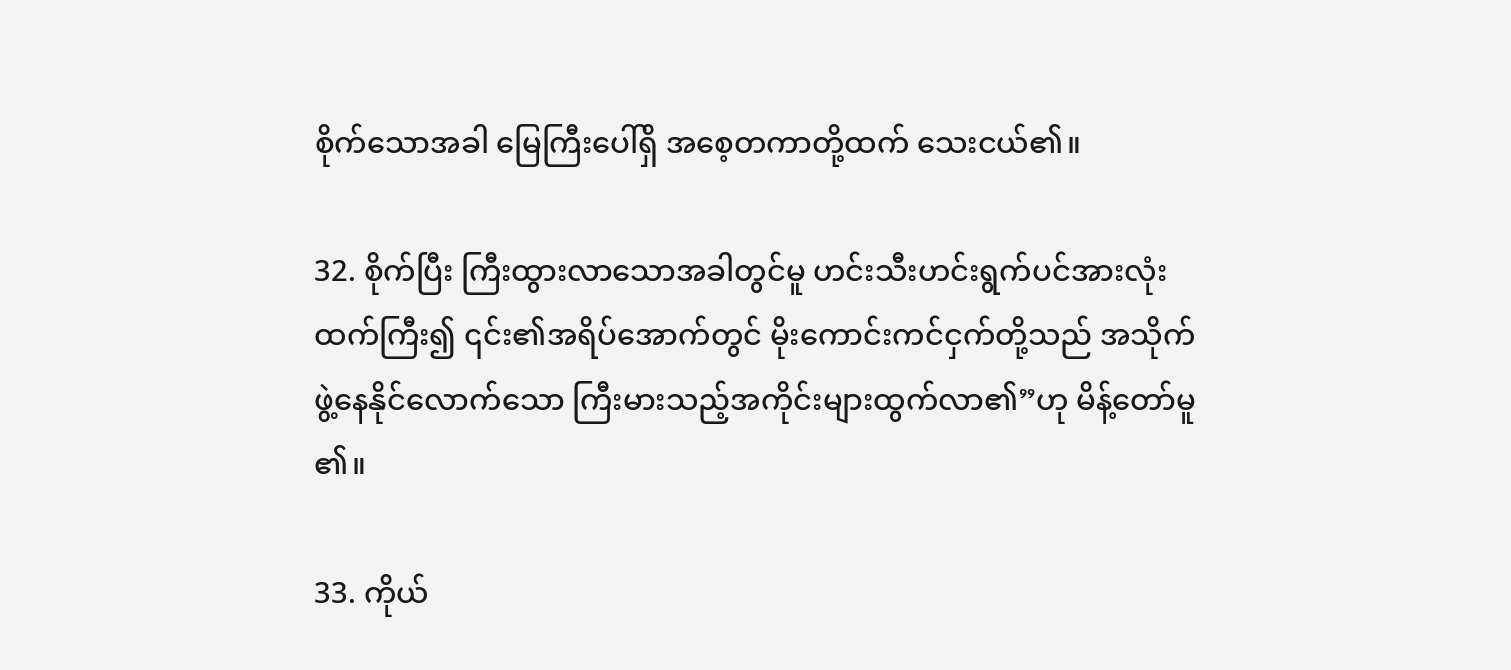စိုက်သောအခါ မြေကြီးပေါ်ရှိ အစေ့တကာတို့ထက် သေးငယ်၏။

32. စိုက်ပြီး ကြီးထွားလာသောအခါတွင်မူ ဟင်းသီးဟင်းရွက်ပင်အားလုံးထက်ကြီး၍ ၎င်း၏အရိပ်အောက်တွင် မိုးကောင်းကင်ငှက်တို့သည် အသိုက်ဖွဲ့နေနိုင်လောက်သော ကြီးမားသည့်အကိုင်းများထွက်လာ၏”ဟု မိန့်တော်မူ၏။

33. ကိုယ်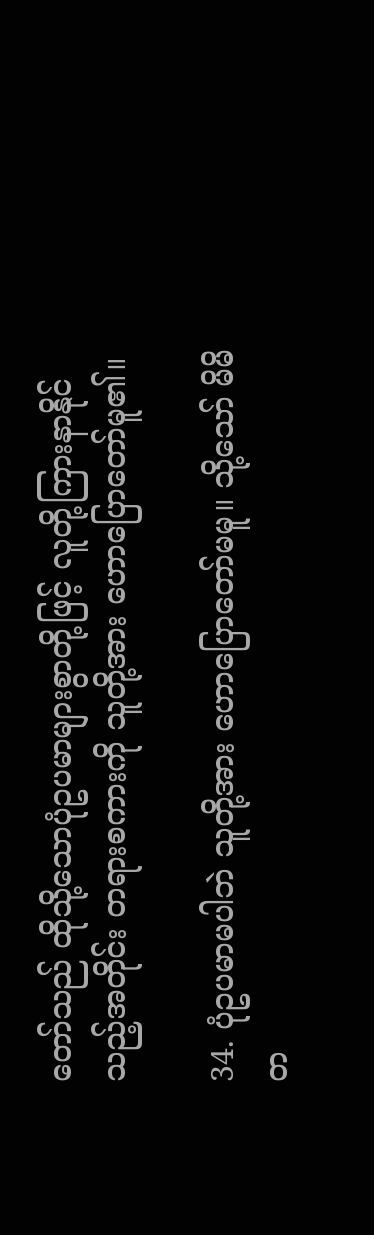တော်သည် ထိုသို့သောပုံဥပမာများစွာတို့ဖြင့် လူတို့ကြားနာနိုင်သည့်အတိုင်း တရားစကားကို သူတို့အား ဟောပြောတော်မူ၏။

34. ပုံဥပမာမပါဘဲ သူတို့အား ဟောပြောတော်မမူ။ သို့သော် မိမိတ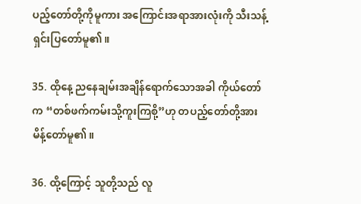ပည့်တော်တို့ကိုမူကား အကြောင်းအရာအားလုံးကို သီးသန့်ရှင်းပြတော်မူ၏။

35. ထိုနေ့ ညနေချမ်းအချိန်ရောက်သောအခါ ကိုယ်တော်က “တစ်ဖက်ကမ်းသို့ကူးကြစို့”ဟု တပည့်တော်တို့အား မိန့်တော်မူ၏။

36. ထို့ကြောင့် သူတို့သည် လူ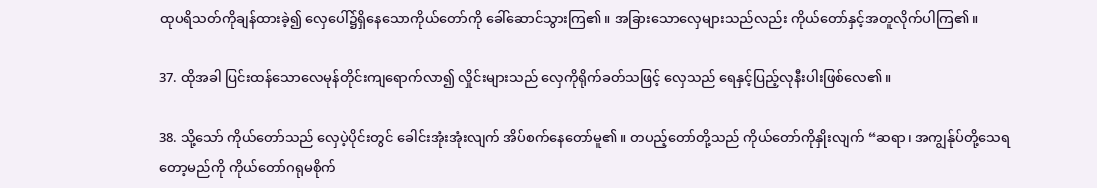ထုပရိသတ်ကိုချန်ထားခဲ့၍ လှေပေါ်၌ရှိနေသောကိုယ်တော်ကို ခေါ်ဆောင်သွားကြ၏။ အခြားသောလှေများသည်လည်း ကိုယ်တော်နှင့်အတူလိုက်ပါကြ၏။

37. ထိုအခါ ပြင်းထန်သောလေမုန်တိုင်းကျရောက်လာ၍ လှိုင်းများသည် လှေကိုရိုက်ခတ်သဖြင့် လှေသည် ရေနှင့်ပြည့်လုနီးပါးဖြစ်လေ၏။

38. သို့သော် ကိုယ်တော်သည် လှေပဲ့ပိုင်းတွင် ခေါင်းအုံးအုံးလျက် အိပ်စက်နေတော်မူ၏။ တပည့်တော်တို့သည် ကိုယ်တော်ကိုနှိုးလျက် “ဆရာ၊ အကျွန်ုပ်တို့သေရတော့မည်ကို ကိုယ်တော်ဂရုမစိုက်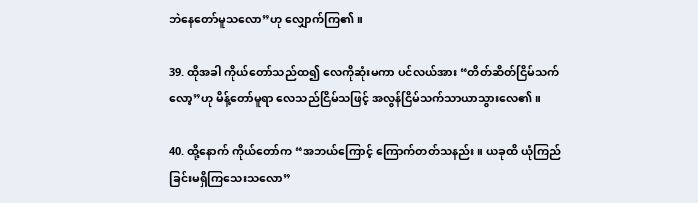ဘဲနေတော်မူသလော”ဟု လျှောက်ကြ၏။

39. ထိုအခါ ကိုယ်တော်သည်ထ၍ လေကိုဆုံးမကာ ပင်လယ်အား “တိတ်ဆိတ်ငြိမ်သက်လော့”ဟု မိန့်တော်မူရာ လေသည်ငြိမ်သဖြင့် အလွန်ငြိမ်သက်သာယာသွားလေ၏။

40. ထို့နောက် ကိုယ်တော်က “အဘယ်ကြောင့် ကြောက်တတ်သနည်း။ ယခုထိ ယုံကြည်ခြင်းမရှိကြသေးသလော”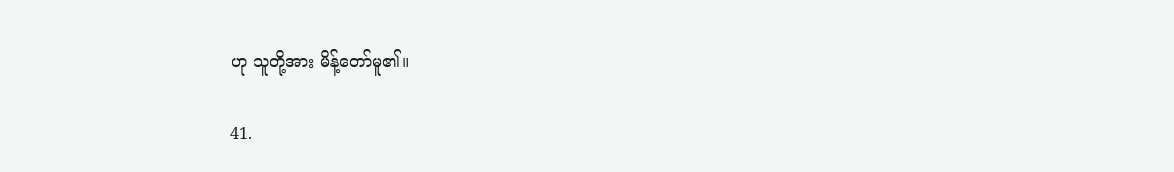ဟု သူတို့အား မိန့်တော်မူ၏။

41.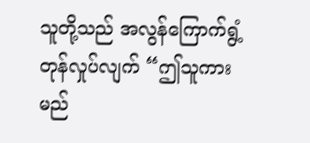သူတို့သည် အလွန်ကြောက်ရွံ့တုန်လှုပ်လျက် “ဤသူကား မည်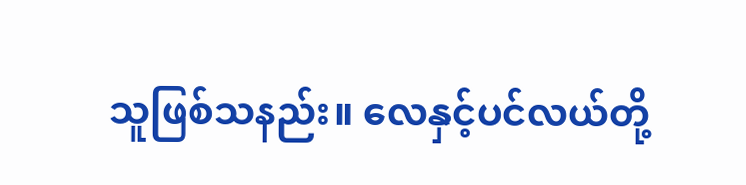သူဖြစ်သနည်း။ လေနှင့်ပင်လယ်တို့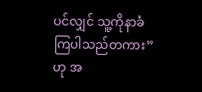ပင်လျှင် သူ့ကိုနာခံကြပါသည်တကား”ဟု အ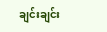ချင်းချင်း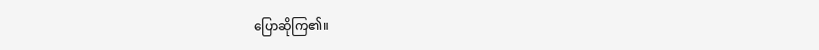ပြောဆိုကြ၏။